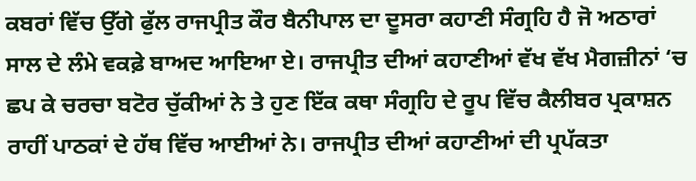ਕਬਰਾਂ ਵਿੱਚ ਉੱਗੇ ਫੁੱਲ ਰਾਜਪ੍ਰੀਤ ਕੌਰ ਬੈਨੀਪਾਲ ਦਾ ਦੂਸਰਾ ਕਹਾਣੀ ਸੰਗ੍ਰਹਿ ਹੈ ਜੋ ਅਠਾਰਾਂ ਸਾਲ ਦੇ ਲੰਮੇ ਵਕਫ਼ੇ ਬਾਅਦ ਆਇਆ ਏ। ਰਾਜਪ੍ਰੀਤ ਦੀਆਂ ਕਹਾਣੀਆਂ ਵੱਖ ਵੱਖ ਮੈਗਜ਼ੀਨਾਂ ‘ਚ ਛਪ ਕੇ ਚਰਚਾ ਬਟੋਰ ਚੁੱਕੀਆਂ ਨੇ ਤੇ ਹੁਣ ਇੱਕ ਕਥਾ ਸੰਗ੍ਰਹਿ ਦੇ ਰੂਪ ਵਿੱਚ ਕੈਲੀਬਰ ਪ੍ਰਕਾਸ਼ਨ ਰਾਹੀਂ ਪਾਠਕਾਂ ਦੇ ਹੱਥ ਵਿੱਚ ਆਈਆਂ ਨੇ। ਰਾਜਪ੍ਰੀਤ ਦੀਆਂ ਕਹਾਣੀਆਂ ਦੀ ਪ੍ਰਪੱਕਤਾ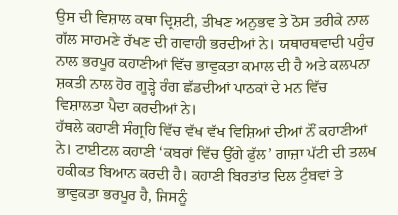ਉਸ ਦੀ ਵਿਸ਼ਾਲ ਕਥਾ ਦ੍ਰਿਸ਼ਟੀ, ਤੀਖਣ ਅਨੁਭਵ ਤੇ ਠੋਸ ਤਰੀਕੇ ਨਾਲ ਗੱਲ ਸਾਹਮਣੇ ਰੱਖਣ ਦੀ ਗਵਾਹੀ ਭਰਦੀਆਂ ਨੇ। ਯਥਾਰਥਵਾਦੀ ਪਹੁੰਚ ਨਾਲ ਭਰਪੂਰ ਕਹਾਣੀਆਂ ਵਿੱਚ ਭਾਵੁਕਤਾ ਕਮਾਲ ਦੀ ਹੈ ਅਤੇ ਕਲਪਨਾ ਸ਼ਕਤੀ ਨਾਲ ਹੋਰ ਗੂੜ੍ਹੇ ਰੰਗ ਛੱਡਦੀਆਂ ਪਾਠਕਾਂ ਦੇ ਮਨ ਵਿੱਚ ਵਿਸ਼ਾਲਤਾ ਪੈਦਾ ਕਰਦੀਆਂ ਨੇ।
ਹੱਥਲੇ ਕਹਾਣੀ ਸੰਗ੍ਰਹਿ ਵਿੱਚ ਵੱਖ ਵੱਖ ਵਿਸ਼ਿਆਂ ਦੀਆਂ ਨੌਂ ਕਹਾਣੀਆਂ ਨੇ। ਟਾਈਟਲ ਕਹਾਣੀ ‘ਕਬਰਾਂ ਵਿੱਚ ਉੱਗੇ ਫੁੱਲ’ ਗਾਜ਼ਾ ਪੱਟੀ ਦੀ ਤਲਖ ਹਕੀਕਤ ਬਿਆਨ ਕਰਦੀ ਹੈ। ਕਹਾਣੀ ਬਿਰਤਾਂਤ ਦਿਲ ਟੁੰਬਵਾਂ ਤੇ ਭਾਵੁਕਤਾ ਭਰਪੂਰ ਹੈ, ਜਿਸਨੂੰ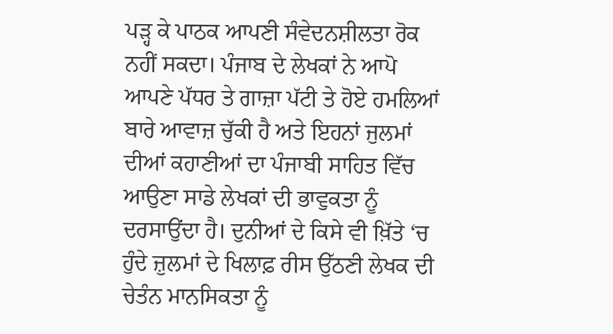ਪੜ੍ਹ ਕੇ ਪਾਠਕ ਆਪਣੀ ਸੰਵੇਦਨਸ਼ੀਲਤਾ ਰੋਕ ਨਹੀਂ ਸਕਦਾ। ਪੰਜਾਬ ਦੇ ਲੇਖਕਾਂ ਨੇ ਆਪੋ ਆਪਣੇ ਪੱਧਰ ਤੇ ਗਾਜ਼ਾ ਪੱਟੀ ਤੇ ਹੋਏ ਹਮਲਿਆਂ ਬਾਰੇ ਆਵਾਜ਼ ਚੁੱਕੀ ਹੈ ਅਤੇ ਇਹਨਾਂ ਜੁਲਮਾਂ ਦੀਆਂ ਕਹਾਣੀਆਂ ਦਾ ਪੰਜਾਬੀ ਸਾਹਿਤ ਵਿੱਚ ਆਉਣਾ ਸਾਡੇ ਲੇਖਕਾਂ ਦੀ ਭਾਵੁਕਤਾ ਨੂੰ ਦਰਸਾਉਂਦਾ ਹੈ। ਦੁਨੀਆਂ ਦੇ ਕਿਸੇ ਵੀ ਖ਼ਿੱਤੇ ‘ਚ ਹੁੰਦੇ ਜ਼ੁਲਮਾਂ ਦੇ ਖਿਲਾਫ਼ ਰੀਸ ਉੱਠਣੀ ਲੇਖਕ ਦੀ ਚੇਤੰਨ ਮਾਨਸਿਕਤਾ ਨੂੰ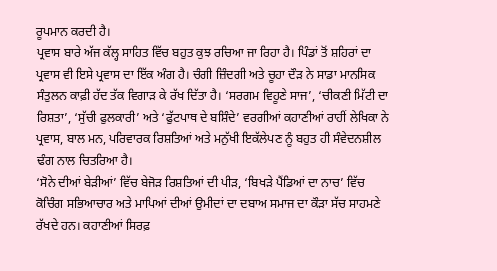ਰੂਪਮਾਨ ਕਰਦੀ ਹੈ।
ਪ੍ਰਵਾਸ ਬਾਰੇ ਅੱਜ ਕੱਲ੍ਹ ਸਾਹਿਤ ਵਿੱਚ ਬਹੁਤ ਕੁਝ ਰਚਿਆ ਜਾ ਰਿਹਾ ਹੈ। ਪਿੰਡਾਂ ਤੋਂ ਸ਼ਹਿਰਾਂ ਦਾ ਪ੍ਰਵਾਸ ਵੀ ਇਸੇ ਪ੍ਰਵਾਸ ਦਾ ਇੱਕ ਅੰਗ ਹੈ। ਚੰਗੀ ਜ਼ਿੰਦਗੀ ਅਤੇ ਚੂਹਾ ਦੌੜ ਨੇ ਸਾਡਾ ਮਾਨਸਿਕ ਸੰਤੁਲਨ ਕਾਫ਼ੀ ਹੱਦ ਤੱਕ ਵਿਗਾੜ ਕੇ ਰੱਖ ਦਿੱਤਾ ਹੈ। ‘ਸਰਗਮ ਵਿਹੂਣੇ ਸਾਜ’, ‘ਚੀਕਣੀ ਮਿੱਟੀ ਦਾ ਰਿਸ਼ਤਾ’, ‘ਸੁੱਚੀ ਫੁਲਕਾਰੀ’ ਅਤੇ ‘ਫੁੱਟਪਾਥ ਦੇ ਬਸ਼ਿੰਦੇ’ ਵਰਗੀਆਂ ਕਹਾਣੀਆਂ ਰਾਹੀਂ ਲੇਖਿਕਾ ਨੇ ਪ੍ਰਵਾਸ, ਬਾਲ ਮਨ, ਪਰਿਵਾਰਕ ਰਿਸ਼ਤਿਆਂ ਅਤੇ ਮਨੁੱਖੀ ਇਕੱਲੇਪਣ ਨੂੰ ਬਹੁਤ ਹੀ ਸੰਵੇਦਨਸ਼ੀਲ ਢੰਗ ਨਾਲ ਚਿਤਰਿਆ ਹੈ।
‘ਸੋਨੇ ਦੀਆਂ ਬੇੜੀਆਂ’ ਵਿੱਚ ਬੇਜੋੜ ਰਿਸ਼ਤਿਆਂ ਦੀ ਪੀੜ, ‘ਬਿਖੜੇ ਪੈਂਡਿਆਂ ਦਾ ਨਾਚ’ ਵਿੱਚ ਕੋਚਿੰਗ ਸਭਿਆਚਾਰ ਅਤੇ ਮਾਪਿਆਂ ਦੀਆਂ ਉਮੀਦਾਂ ਦਾ ਦਬਾਅ ਸਮਾਜ ਦਾ ਕੌੜਾ ਸੱਚ ਸਾਹਮਣੇ ਰੱਖਦੇ ਹਨ। ਕਹਾਣੀਆਂ ਸਿਰਫ਼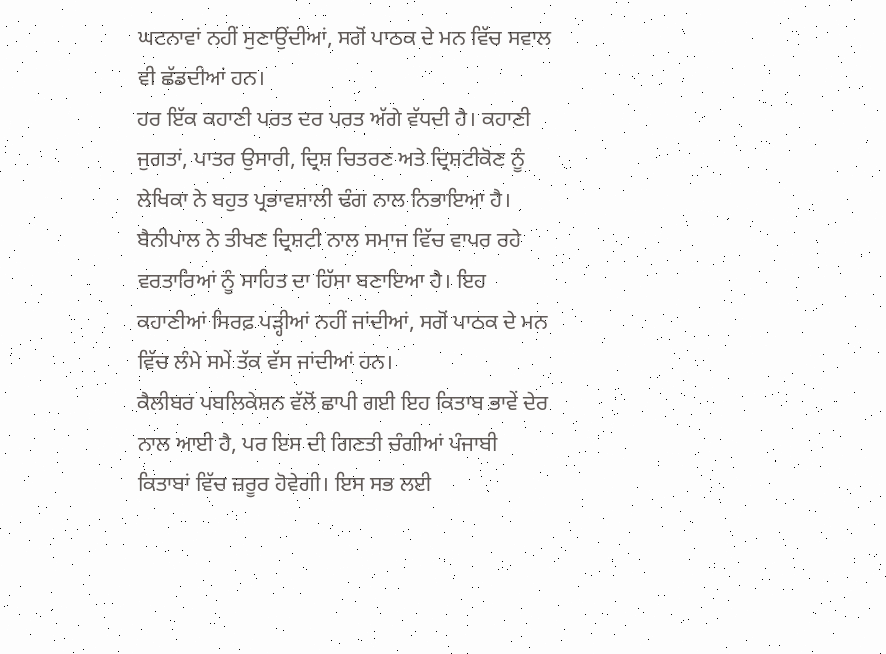ਘਟਨਾਵਾਂ ਨਹੀਂ ਸੁਣਾਉਂਦੀਆਂ, ਸਗੋਂ ਪਾਠਕ ਦੇ ਮਨ ਵਿੱਚ ਸਵਾਲ ਵੀ ਛੱਡਦੀਆਂ ਹਨ।
ਹਰ ਇੱਕ ਕਹਾਣੀ ਪਰਤ ਦਰ ਪਰਤ ਅੱਗੇ ਵੱਧਦੀ ਹੈ। ਕਹਾਣੀ ਜੁਗਤਾਂ, ਪਾਤਰ ਉਸਾਰੀ, ਦ੍ਰਿਸ਼ ਚਿਤਰਣ ਅਤੇ ਦ੍ਰਿਸ਼ਟੀਕੋਣ ਨੂੰ ਲੇਖਿਕਾ ਨੇ ਬਹੁਤ ਪ੍ਰਭਾਵਸ਼ਾਲੀ ਢੰਗ ਨਾਲ ਨਿਭਾਇਆ ਹੈ। ਬੈਨੀਪਾਲ ਨੇ ਤੀਖਣ ਦ੍ਰਿਸ਼ਟੀ ਨਾਲ ਸਮਾਜ ਵਿੱਚ ਵਾਪਰ ਰਹੇ ਵਰਤਾਰਿਆਂ ਨੂੰ ਸਾਹਿਤ ਦਾ ਹਿੱਸਾ ਬਣਾਇਆ ਹੈ। ਇਹ ਕਹਾਣੀਆਂ ਸਿਰਫ਼ ਪੜ੍ਹੀਆਂ ਨਹੀਂ ਜਾਂਦੀਆਂ, ਸਗੋਂ ਪਾਠਕ ਦੇ ਮਨ ਵਿੱਚ ਲੰਮੇ ਸਮੇਂ ਤੱਕ ਵੱਸ ਜਾਂਦੀਆਂ ਹਨ।
ਕੈਲੀਬਰ ਪਬਲਿਕੇਸ਼ਨ ਵੱਲੋਂ ਛਾਪੀ ਗਈ ਇਹ ਕਿਤਾਬ ਭਾਵੇਂ ਦੇਰ ਨਾਲ ਆਈ ਹੈ, ਪਰ ਇਸ ਦੀ ਗਿਣਤੀ ਚੰਗੀਆਂ ਪੰਜਾਬੀ ਕਿਤਾਬਾਂ ਵਿੱਚ ਜ਼ਰੂਰ ਹੋਵੇਗੀ। ਇਸ ਸਭ ਲਈ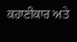ਕਹਾਣੀਕਾਰ ਅਤੇ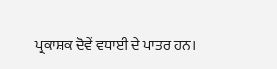ਪ੍ਰਕਾਸ਼ਕ ਦੋਵੇਂ ਵਧਾਈ ਦੇ ਪਾਤਰ ਹਨ।